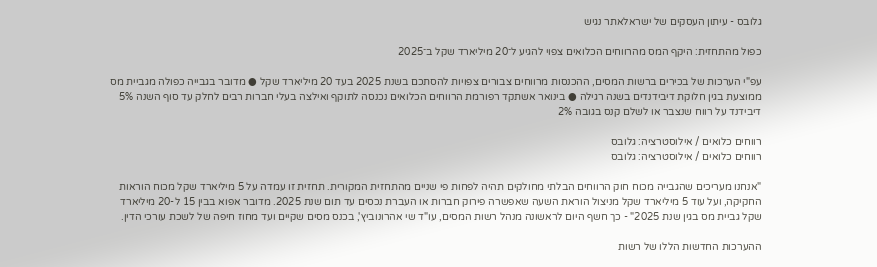גלובס - עיתון העסקים של ישראלאתר נגיש

כפול מהתחזית: היקף המס מהרווחים הכלואים צפוי להגיע ל־20 מיליארד שקל ב־2025

עפ"י הערכות של בכירים ברשות המסים, ההכנסות מרווחים צבורים צפויות להסתכם בשנת 2025 בעד 20 מיליארד שקל ● מדובר בגבייה כפולה מגביית מס ממוצעת בגין חלוקת דיבידנדים בשנה רגילה ● בינואר אשתקד רפורמת הרווחים הכלואים נכנסה לתוקף ואילצה בעלי חברות רבים לחלק עד סוף השנה 5% דיבידנד על רווח שנצבר או לשלם קנס בגובה 2%

רווחים כלואים / אילוסטרציה: גלובס
רווחים כלואים / אילוסטרציה: גלובס

"אנחנו מעריכים שהגבייה מכוח חוק הרווחים הבלתי מחולקים תהיה לפחות פי שניים מהתחזית המקורית. תחזית זו עמדה על 5 מיליארד שקל מכוח הוראות החקיקה, ועל עוד 5 מיליארד שקל מניצול הוראת השעה שאפשרה פירוק חברות או העברת נכסים עד תום שנת 2025. מדובר אפוא בבין 15 ל-20 מיליארד שקל גביית מס בגין שנת 2025" - כך חשף היום לראשונה מנהל רשות המסים, עו"ד שי אהרונוביץ', בכנס מסים שקיים ועד מחוז חיפה של לשכת עורכי הדין.

ההערכות החדשות הללו של רשות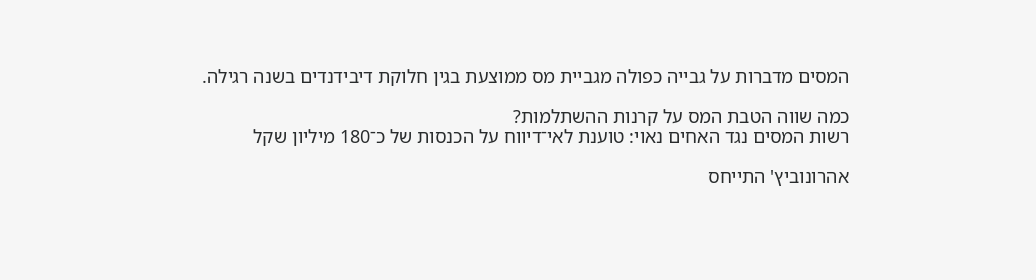המסים מדברות על גבייה כפולה מגביית מס ממוצעת בגין חלוקת דיבידנדים בשנה רגילה.

כמה שווה הטבת המס על קרנות ההשתלמות?
רשות המסים נגד האחים נאוי: טוענת לאי־דיווח על הכנסות של כ־180 מיליון שקל

אהרונוביץ' התייחס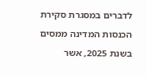לדברים במסגרת סקירת הכנסות המדינה ממסים בשנת 2025, אשר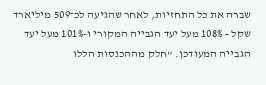שברה את כל התחזיות, לאחר שהגיעה לכ־509 מיליארד שקל - 108% מעל יעד הגבייה המקורי ו-101% מעל יעד הגבייה המעודכן. "חלק מההכנסות הללו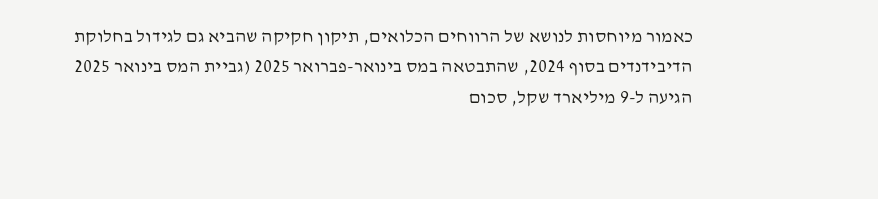כאמור מיוחסות לנושא של הרווחים הכלואים, תיקון חקיקה שהביא גם לגידול בחלוקת הדיבידנדים בסוף 2024, שהתבטאה במס בינואר-פברואר 2025 (גביית המס בינואר 2025 הגיעה ל-9 מיליארד שקל, סכום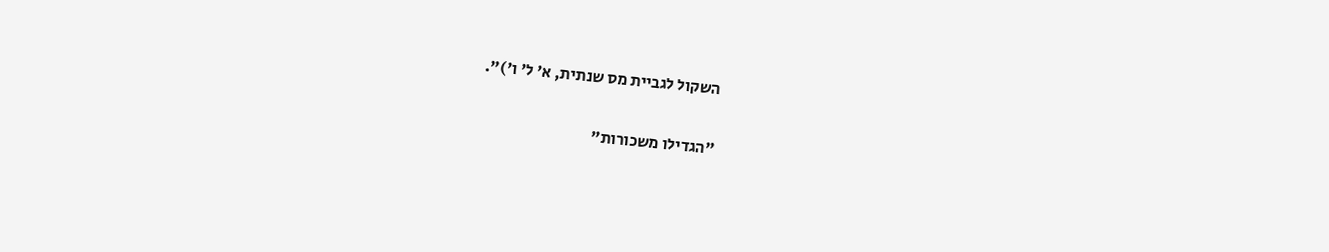השקול לגביית מס שנתית, א' ל' ו')".

"הגדילו משכורות"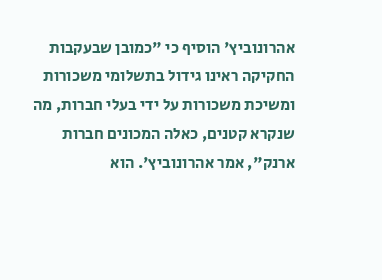אהרונוביץ' הוסיף כי "כמובן שבעקבות החקיקה ראינו גידול בתשלומי משכורות ומשיכת משכורות על ידי בעלי חברות, מה שנקרא קטנים, כאלה המכונים חברות ארנק", אמר אהרונוביץ'. הוא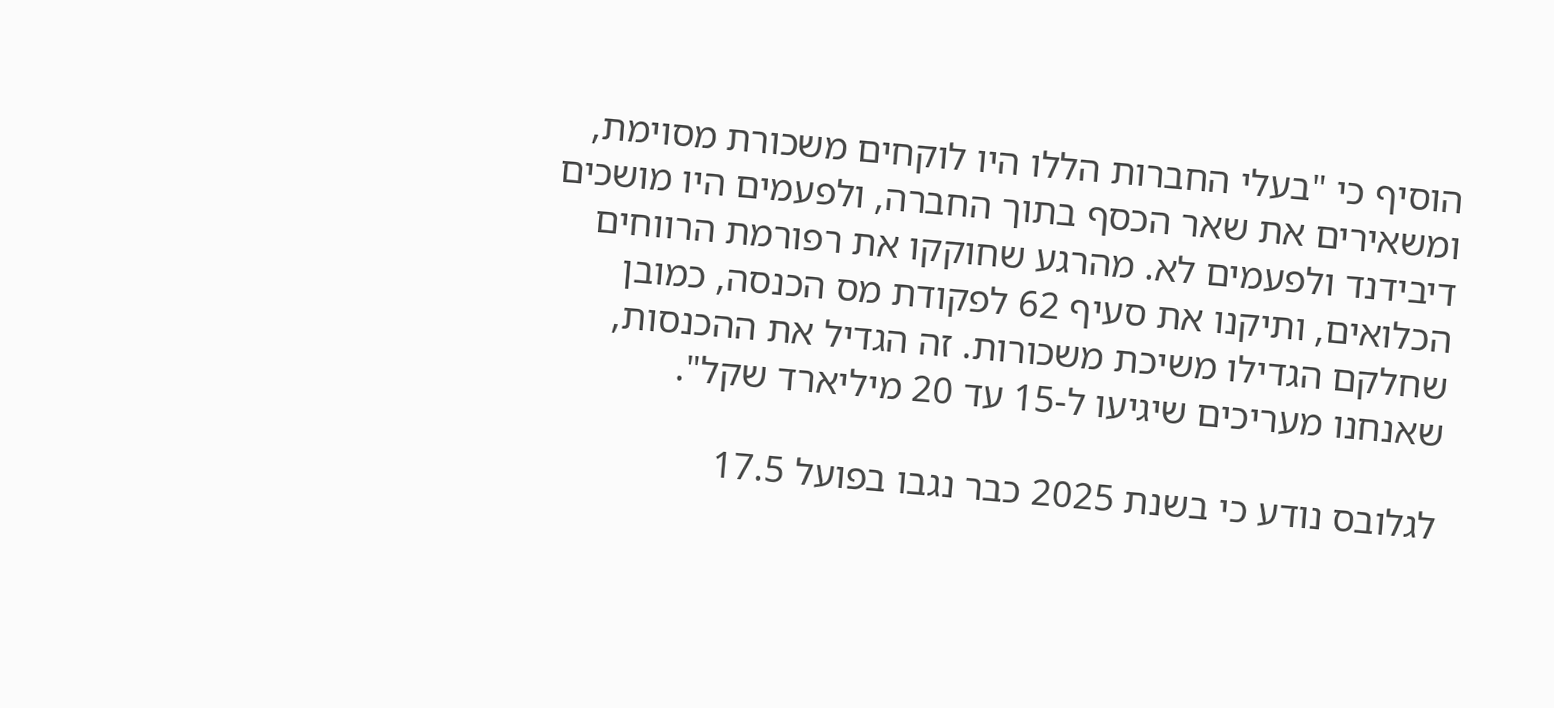הוסיף כי "בעלי החברות הללו היו לוקחים משכורת מסוימת, ומשאירים את שאר הכסף בתוך החברה, ולפעמים היו מושכים דיבידנד ולפעמים לא. מהרגע שחוקקו את רפורמת הרווחים הכלואים, ותיקנו את סעיף 62 לפקודת מס הכנסה, כמובן שחלקם הגדילו משיכת משכורות. זה הגדיל את ההכנסות, שאנחנו מעריכים שיגיעו ל-15 עד 20 מיליארד שקל".

לגלובס נודע כי בשנת 2025 כבר נגבו בפועל 17.5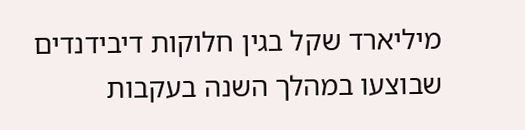מיליארד שקל בגין חלוקות דיבידנדים שבוצעו במהלך השנה בעקבות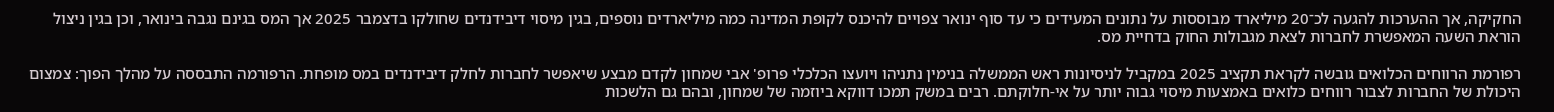החקיקה, אך ההערכות להגעה לכ־20 מיליארד מבוססות על נתונים המעידים כי עד סוף ינואר צפויים להיכנס לקופת המדינה כמה מיליארדים נוספים, בגין מיסוי דיבידנדים שחולקו בדצמבר 2025 אך המס בגינם נגבה בינואר, וכן בגין ניצול הוראת השעה המאפשרת לחברות לצאת מגבולות החוק בדחיית מס.

רפורמת הרווחים הכלואים גובשה לקראת תקציב 2025 במקביל לניסיונות ראש הממשלה בנימין נתניהו ויועצו הכלכלי פרופ' אבי שמחון לקדם מבצע שיאפשר לחברות לחלק דיבידנדים במס מופחת. הרפורמה התבססה על מהלך הפוך: צמצום היכולת של החברות לצבור רווחים כלואים באמצעות מיסוי גבוה יותר על אי-חלוקתם. רבים במשק תמכו דווקא ביוזמה של שמחון, ובהם גם הלשכות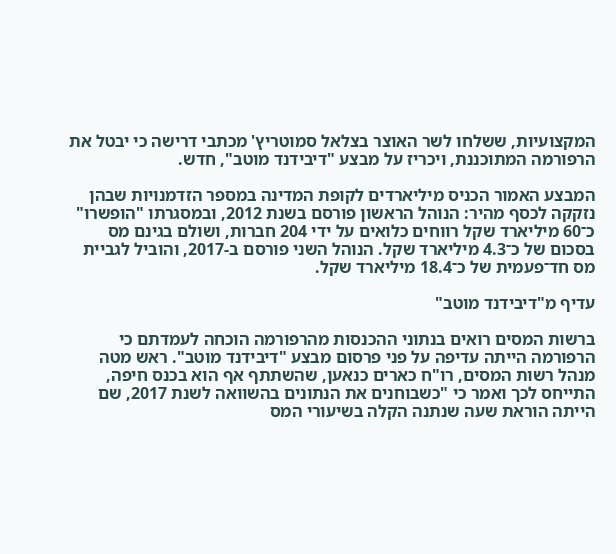המקצועיות, ששלחו לשר האוצר בצלאל סמוטריץ' מכתבי דרישה כי יבטל את הרפורמה המתוכננת, ויכריז על מבצע "דיבידנד מוטב", חדש.

המבצע האמור הכניס מיליארדים לקופת המדינה במספר הזדמנויות שבהן נזקקה לכסף מהיר: הנוהל הראשון פורסם בשנת 2012, ובמסגרתו "הופשרו" כ־60 מיליארד שקל רווחים כלואים על ידי 204 חברות, ושולם בגינם מס בסכום של כ־4.3 מיליארד שקל. הנוהל השני פורסם ב-2017, והוביל לגביית מס חד־פעמית של כ־18.4 מיליארד שקל.

עדיף מ"דיבידנד מוטב"

ברשות המסים רואים בנתוני ההכנסות מהרפורמה הוכחה לעמדתם כי הרפורמה הייתה עדיפה על פני פרסום מבצע "דיבידנד מוטב". ראש מטה מנהל רשות המסים, רו"ח כארים כנאען, שהשתתף אף הוא בכנס חיפה, התייחס לכך ואמר כי "כשבוחנים את הנתונים בהשוואה לשנת 2017, שם הייתה הוראת שעה שנתנה הקלה בשיעורי המס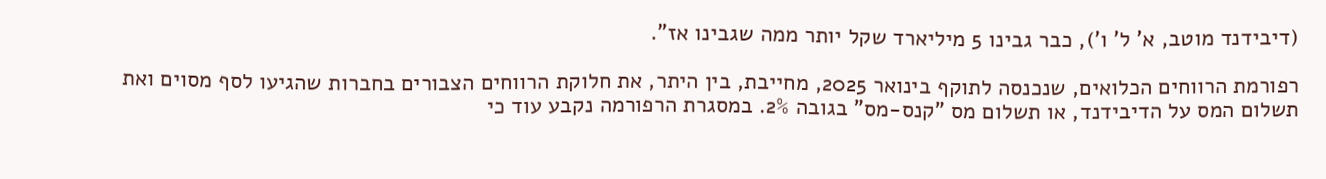(דיבידנד מוטב, א' ל' ו'), כבר גבינו 5 מיליארד שקל יותר ממה שגבינו אז".

רפורמת הרווחים הכלואים, שנכנסה לתוקף בינואר 2025, מחייבת, בין היתר, את חלוקת הרווחים הצבורים בחברות שהגיעו לסף מסוים ואת תשלום המס על הדיבידנד, או תשלום מס "קנס-מס" בגובה 2%. במסגרת הרפורמה נקבע עוד כי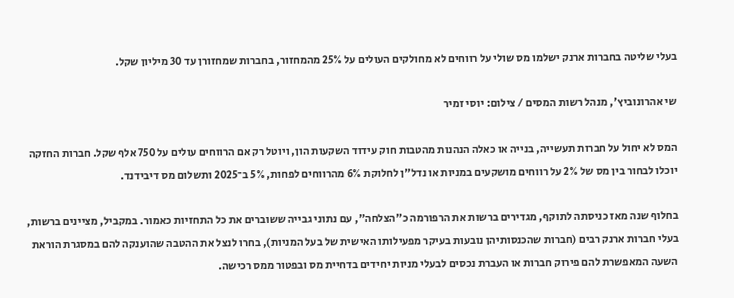בעלי שליטה בחברות ארנק ישלמו מס שולי על רווחים לא מחולקים העולים על 25% מהמחזור, בחברות שמחזורן עד 30 מיליון שקל.

שי אהרונוביץ', מנהל רשות המסים / צילום: יוסי זמיר

המס לא יחול על חברות תעשייה, בנייה או כאלה הנהנות מהטבות חוק עידוד השקעות הון, ויוטל רק אם הרווחים עולים על 750 אלף שקל. חברות החזקה יוכלו לבחור בין מס של 2% על רווחים מושקעים במניות או נדל"ן לחלוקת 6% מהרווחים לפחות, 5% ב־2025 ותשלום מס דיבידנד.

בחלוף שנה מאז כניסתה לתוקף, מגדירים ברשות את הרפורמה כ"הצלחה", עם נתוני גבייה ששוברים את כל התחזיות כאמור. במקביל, מציינים ברשות, בעלי חברות ארנק רבים (חברות שהכנסותיהן נובעות בעיקר מפעילותו האישית של בעל המניות), בחרו לנצל את ההטבה שהוענקה להם במסגרת הוראת השעה המאפשרת להם פירוק חברות או העברת נכסים לבעלי מניות יחידים בדחיית מס ובפטור ממס רכישה.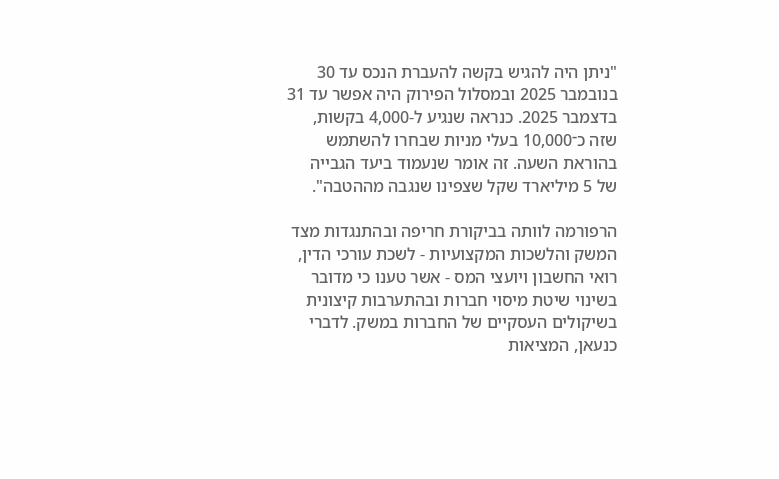"ניתן היה להגיש בקשה להעברת הנכס עד 30 בנובמבר 2025 ובמסלול הפירוק היה אפשר עד 31 בדצמבר 2025. כנראה שנגיע ל-4,000 בקשות, שזה כ־10,000 בעלי מניות שבחרו להשתמש בהוראת השעה. זה אומר שנעמוד ביעד הגבייה של 5 מיליארד שקל שצפינו שנגבה מההטבה".

הרפורמה לוותה בביקורת חריפה ובהתנגדות מצד המשק והלשכות המקצועיות - לשכת עורכי הדין, רואי החשבון ויועצי המס - אשר טענו כי מדובר בשינוי שיטת מיסוי חברות ובהתערבות קיצונית בשיקולים העסקיים של החברות במשק. לדברי כנעאן, המציאות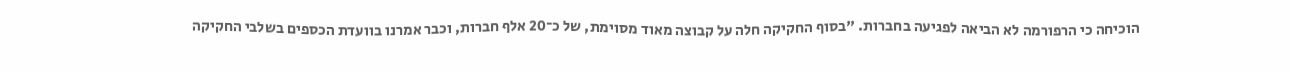הוכיחה כי הרפורמה לא הביאה לפגיעה בחברות. "בסוף החקיקה חלה על קבוצה מאוד מסוימת, של כ־20 אלף חברות, וכבר אמרנו בוועדת הכספים בשלבי החקיקה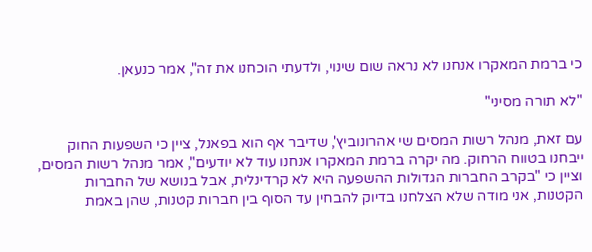כי ברמת המאקרו אנחנו לא נראה שום שינוי, ולדעתי הוכחנו את זה", אמר כנעאן.

"לא תורה מסיני"

עם זאת, מנהל רשות המסים שי אהרונוביץ', שדיבר אף הוא בפאנל, ציין כי השפעות החוק ייבחנו בטווח הרחוק. מה יקרה ברמת המאקרו אנחנו עוד לא יודעים", אמר מנהל רשות המסים, וציין כי "בקרב החברות הגדולות ההשפעה היא לא קרדינלית, אבל בנושא של החברות הקטנות, אני מודה שלא הצלחנו בדיוק להבחין עד הסוף בין חברות קטנות, שהן באמת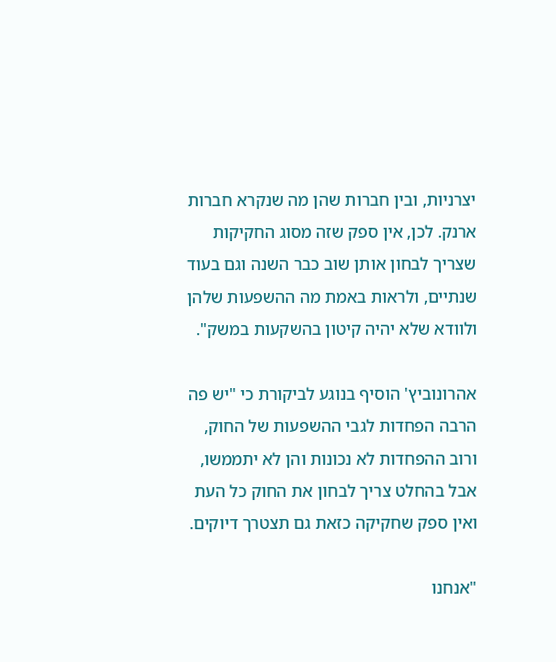יצרניות, ובין חברות שהן מה שנקרא חברות ארנק. לכן, אין ספק שזה מסוג החקיקות שצריך לבחון אותן שוב כבר השנה וגם בעוד שנתיים, ולראות באמת מה ההשפעות שלהן ולוודא שלא יהיה קיטון בהשקעות במשק".

אהרונוביץ' הוסיף בנוגע לביקורת כי "יש פה הרבה הפחדות לגבי ההשפעות של החוק, ורוב ההפחדות לא נכונות והן לא יתממשו, אבל בהחלט צריך לבחון את החוק כל העת ואין ספק שחקיקה כזאת גם תצטרך דיוקים.

"אנחנו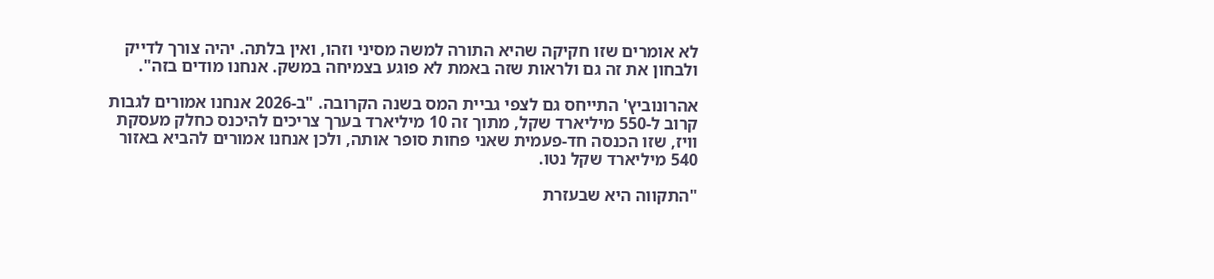לא אומרים שזו חקיקה שהיא התורה למשה מסיני וזהו, ואין בלתה. יהיה צורך לדייק ולבחון את זה גם ולראות שזה באמת לא פוגע בצמיחה במשק. אנחנו מודים בזה".

אהרונוביץ' התייחס גם לצפי גביית המס בשנה הקרובה. "ב-2026 אנחנו אמורים לגבות קרוב ל-550 מיליארד שקל, מתוך זה 10 מיליארד בערך צריכים להיכנס כחלק מעסקת וויז, שזו הכנסה חד-פעמית שאני פחות סופר אותה, ולכן אנחנו אמורים להביא באזור 540 מיליארד שקל נטו.

"התקווה היא שבעזרת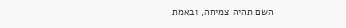השם תהיה צמיחה, ובאמת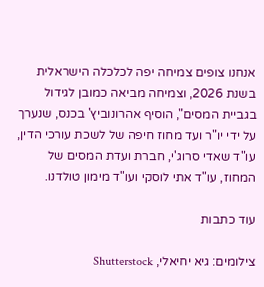אנחנו צופים צמיחה יפה לכלכלה הישראלית בשנת 2026, וצמיחה מביאה כמובן לגידול בגביית המסים", הוסיף אהרונוביץ' בכנס, שנערך על ידי יו"ר ועד מחוז חיפה של לשכת עורכי הדין, עו"ד שאדי סרוג'י, חברת ועדת המסים של המחוז, עו"ד אתי לוסקי ועו"ד מימון טולדנו.

עוד כתבות

צילומים: גיא יחיאלי, Shutterstock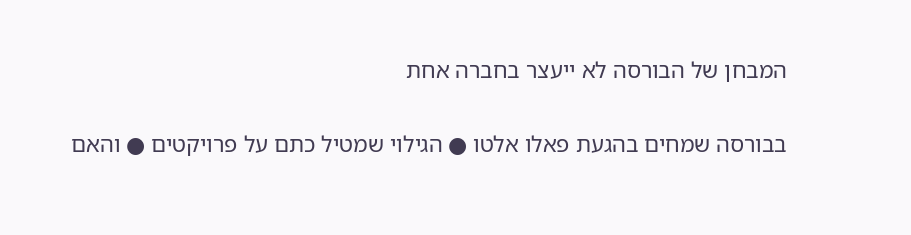המבחן של הבורסה לא ייעצר בחברה אחת

בבורסה שמחים בהגעת פאלו אלטו ● הגילוי שמטיל כתם על פרויקטים ● והאם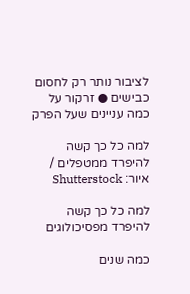לציבור נותר רק לחסום כבישים ● זרקור על כמה עניינים שעל הפרק

למה כל כך קשה להיפרד ממטפלים / איור: Shutterstock

למה כל כך קשה להיפרד מפסיכולוגים

כמה שנים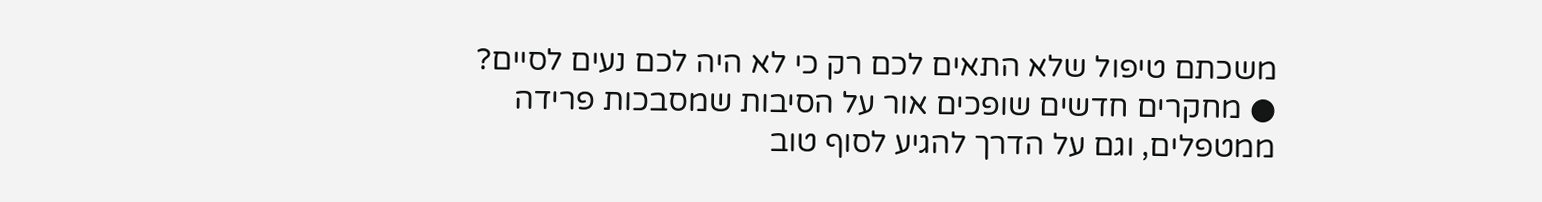משכתם טיפול שלא התאים לכם רק כי לא היה לכם נעים לסיים? ● מחקרים חדשים שופכים אור על הסיבות שמסבכות פרידה ממטפלים, וגם על הדרך להגיע לסוף טוב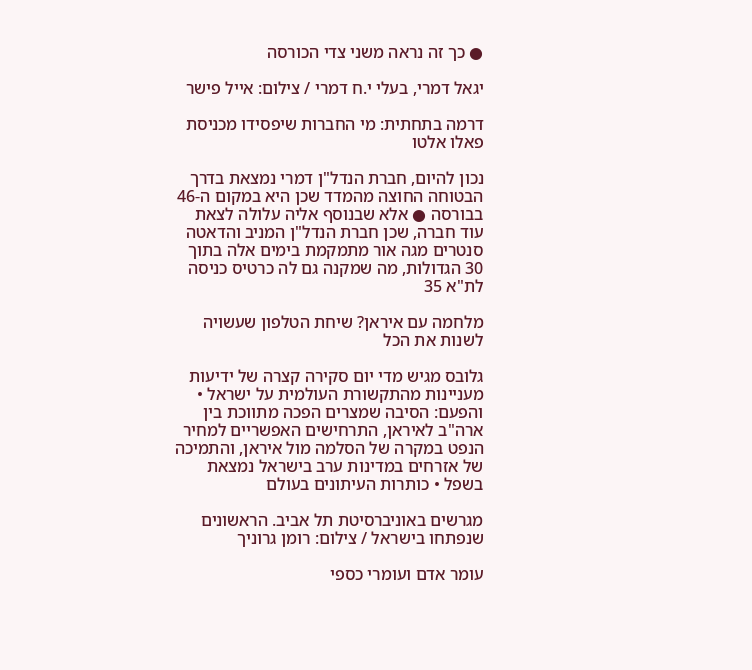● כך זה נראה משני צדי הכורסה

יגאל דמרי, בעלי י.ח דמרי / צילום: אייל פישר

דרמה בתחתית: מי החברות שיפסידו מכניסת פאלו אלטו

נכון להיום, חברת הנדל"ן דמרי נמצאת בדרך הבטוחה החוצה מהמדד שכן היא במקום ה-46 בבורסה ● אלא שבנוסף אליה עלולה לצאת עוד חברה, שכן חברת הנדל"ן המניב והדאטה סנטרים מגה אור מתמקמת בימים אלה בתוך 30 הגדולות, מה שמקנה גם לה כרטיס כניסה לת"א 35

מלחמה עם איראן? שיחת הטלפון שעשויה לשנות את הכל

גלובס מגיש מדי יום סקירה קצרה של ידיעות מעניינות מהתקשורת העולמית על ישראל • והפעם: הסיבה שמצרים הפכה מתווכת בין ארה"ב לאיראן, התרחישים האפשריים למחיר הנפט במקרה של הסלמה מול איראן, והתמיכה של אזרחים במדינות ערב בישראל נמצאת בשפל • כותרות העיתונים בעולם

מגרשים באוניברסיטת תל אביב. הראשונים שנפתחו בישראל / צילום: רומן גרוניך

עומר אדם ועומרי כספי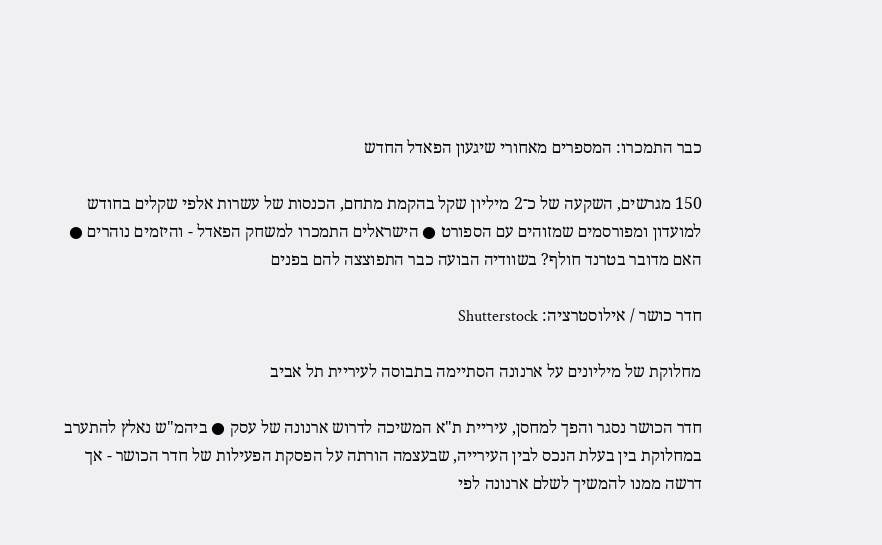כבר התמכרו: המספרים מאחורי שיגעון הפאדל החדש

150 מגרשים, השקעה של כ־2 מיליון שקל בהקמת מתחם, הכנסות של עשרות אלפי שקלים בחודש למועדון ומפורסמים שמזוהים עם הספורט ● הישראלים התמכרו למשחק הפאדל - והיזמים נוהרים ● האם מדובר בטרנד חולף? בשוודיה הבועה כבר התפוצצה להם בפנים

חדר כושר / אילוסטרציה: Shutterstock

מחלוקת של מיליונים על ארנונה הסתיימה בתבוסה לעיריית תל אביב

חדר הכושר נסגר והפך למחסן, עיריית ת"א המשיכה לדרוש ארנונה של עסק ● ביהמ"ש נאלץ להתערב במחלוקת בין בעלת הנכס לבין העירייה, שבעצמה הורתה על הפסקת הפעילות של חדר הכושר - אך דרשה ממנו להמשיך לשלם ארנונה לפי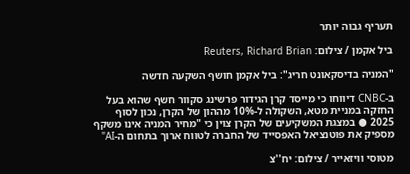תעריף גבוה יותר

ביל אקמן / צילום: Reuters, Richard Brian

"המניה בדיסקאונט חריג": ביל אקמן חושף השקעה חדשה

ב-CNBC דיווחו כי מייסד קרן הגידור פרשינג סקוור חשף שהוא בעל החזקה במניית מטא, השקולה ל-10% מההון של הקרן, נכון לסוף 2025 ● במצגת המשקיעים של הקרן צוין כי "מחיר המניה אינו משקף מספיק את פוטנציאל האפסייד של החברה לטווח ארוך בתחום ה-AI"

מטוסי וויזאייר / צילום: יח''צ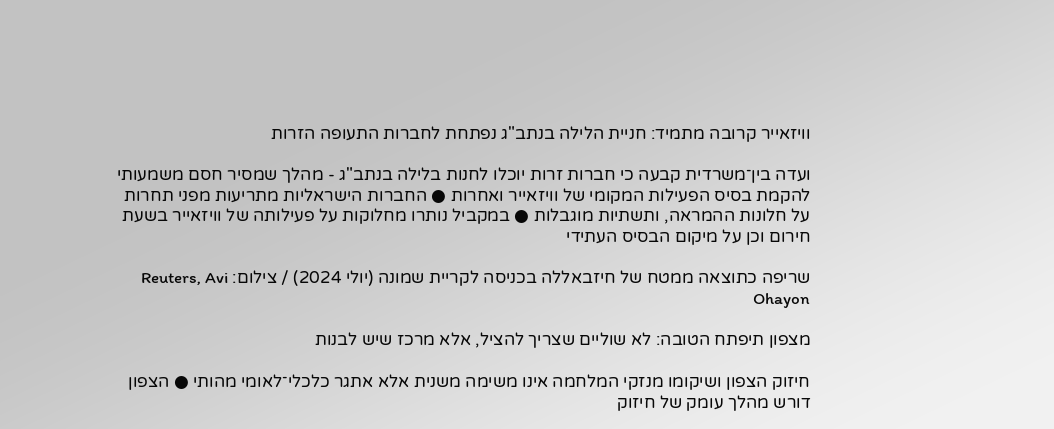וויזאייר קרובה מתמיד: חניית הלילה בנתב"ג נפתחת לחברות התעופה הזרות

ועדה בין־משרדית קבעה כי חברות זרות יוכלו לחנות בלילה בנתב"ג - מהלך שמסיר חסם משמעותי להקמת בסיס הפעילות המקומי של וויזאייר ואחרות ● החברות הישראליות מתריעות מפני תחרות על חלונות ההמראה, ותשתיות מוגבלות ● במקביל נותרו מחלוקות על פעילותה של וויזאייר בשעת חירום וכן על מיקום הבסיס העתידי

שריפה כתוצאה ממטח של חיזבאללה בכניסה לקריית שמונה (יולי 2024) / צילום: Reuters, Avi Ohayon

מצפון תיפתח הטובה: לא שוליים שצריך להציל, אלא מרכז שיש לבנות

חיזוק הצפון ושיקומו מנזקי המלחמה אינו משימה משנית אלא אתגר כלכלי־לאומי מהותי ● הצפון דורש מהלך עומק של חיזוק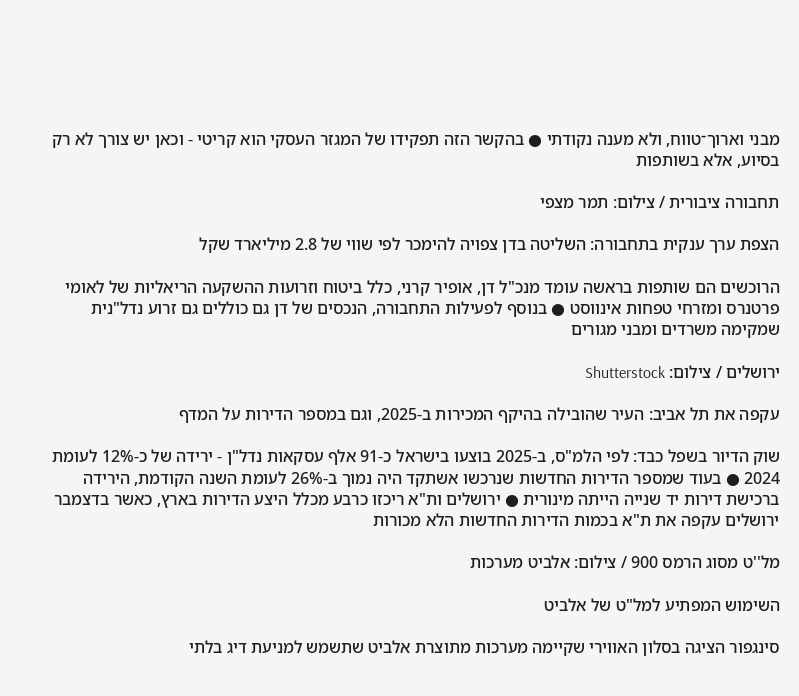מבני וארוך־טווח, ולא מענה נקודתי ● בהקשר הזה תפקידו של המגזר העסקי הוא קריטי - וכאן יש צורך לא רק בסיוע, אלא בשותפות

תחבורה ציבורית / צילום: תמר מצפי

הצפת ערך ענקית בתחבורה: השליטה בדן צפויה להימכר לפי שווי של 2.8 מיליארד שקל

הרוכשים הם שותפות בראשה עומד מנכ"ל דן, אופיר קרני, כלל ביטוח וזרועות ההשקעה הריאליות של לאומי פרטנרס ומזרחי טפחות אינווסט ● בנוסף לפעילות התחבורה, הנכסים של דן גם כוללים גם זרוע נדל"נית שמקימה משרדים ומבני מגורים

ירושלים / צילום: Shutterstock

עקפה את תל אביב: העיר שהובילה בהיקף המכירות ב-2025, וגם במספר הדירות על המדף

שוק הדיור בשפל כבד: לפי הלמ"ס, ב-2025 בוצעו בישראל כ-91 אלף עסקאות נדל"ן - ירידה של כ-12% לעומת 2024 ● בעוד שמספר הדירות החדשות שנרכשו אשתקד היה נמוך ב-26% לעומת השנה הקודמת, הירידה ברכישת דירות יד שנייה הייתה מינורית ● ירושלים ות"א ריכזו כרבע מכלל היצע הדירות בארץ, כאשר בדצמבר ירושלים עקפה את ת"א בכמות הדירות החדשות הלא מכורות

מל''ט מסוג הרמס 900 / צילום: אלביט מערכות

השימוש המפתיע למל"ט של אלביט

סינגפור הציגה בסלון האווירי שקיימה מערכות מתוצרת אלביט שתשמש למניעת דיג בלתי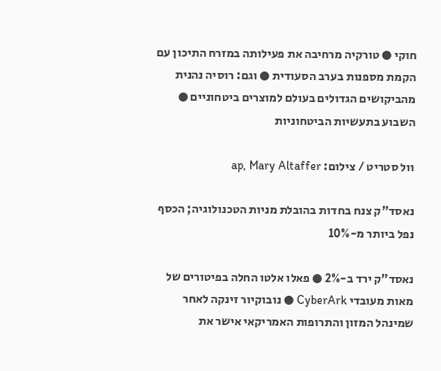חוקי ● טורקיה מרחיבה את פעילותה במזרח התיכון עם הקמת מספנות בערב הסעודית ● וגם: רוסיה נהנית מהביקושים הגדולים בעולם למוצרים ביטחוניים ● השבוע בתעשיות הביטחוניות

וול סטריט / צילום: ap, Mary Altaffer

נאסד"ק צנח בחדות בהובלת מניות הטכנולוגיה; הכסף נפל ביותר מ-10%

נאסד"ק ירד ב-2% ● פאלו אלטו החלה בפיטורים של מאות מעובדי CyberArk ● נובוקיור זינקה לאחר שמינהל המזון והתרופות האמריקאי אישר את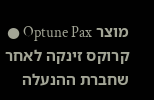מוצר Optune Pax ● קרוקס זינקה לאחר שחברת ההנעלה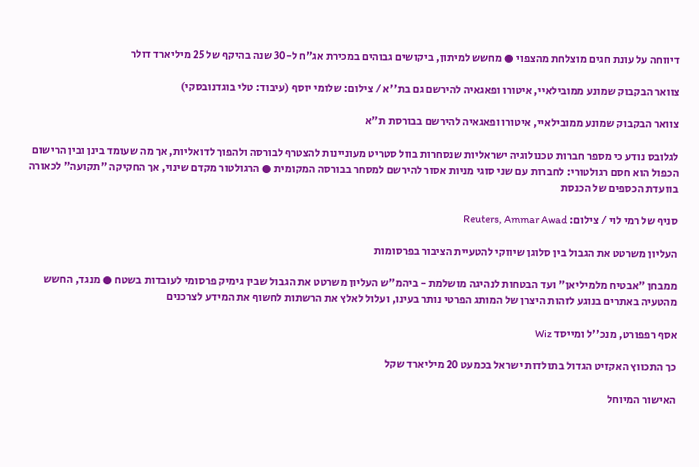דיווחה על עונת חגים מוצלחת מהצפוי ● מחשש למיתון, ביקושים גבוהים במכירת אג"ח ל-30 שנה בהיקף של 25 מיליארד דולר

צוואר הבקבוק שמונע ממובילאיי, איטורו ופאגאיה להירשם גם בת''א / צילום: שלומי יוסף (עיבוד: טלי בוגדנובסקי)

צוואר הבקבוק שמונע ממובילאיי, איטורו ופאגאיה להירשם בבורסת ת"א

לגלובס נודע כי מספר חברות טכנולוגיה ישראליות שנסחרות בוול סטריט מעוניינות להצטרף לבורסה ולהפוך לדואליות, אך מה שעומד בינן ובין הרישום הכפול הוא חסם רגולטורי: לחברות עם שני סוגי מניות אסור להירשם למסחר בבורסה המקומית ● הרגולטור מקדם שינוי, אך החקיקה "תקועה" לכאורה בוועדת הכספים של הכנסת

סניף של רמי לוי / צילום: Reuters, Ammar Awad

העליון משרטט את הגבול בין סלוגן שיווקי להטעיית הציבור בפרסומות

ממבחן "אבטיח מלמיליאן" ועד הבטחות לנהיגה מושלמת - ביהמ"ש העליון משרטט את הגבול שבין גימיק פרסומי לעובדות בשטח ● מנגד, החשש מהטעיה באתרים בנוגע לזהות היצרן של המותג הפרטי נותר בעינו, ועלול לאלץ את הרשתות לחשוף את המידע לצרכנים

אסף רפפורט, מנכ''ל ומייסד Wiz

כך התכווץ האקזיט הגדול בתולדות ישראל בכמעט 20 מיליארד שקל

האישור המיוחל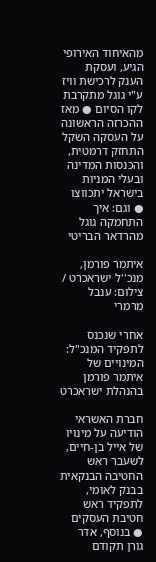מהאיחוד האירופי הגיע, ועסקת הענק לרכישת וויז ע"י גוגל מתקרבת לקו הסיום ● מאז ההכרזה הראשונה על העסקה השקל התחזק דרמטית, והכנסות המדינה ובעלי המניות בישראל יתכווצו ● וגם: איך התחמקה גוגל מהרדאר הבריטי

איתמר פורמן, מנכ''ל ישראכרט / צילום: ענבל מרמרי

אחרי שנכנס לתפקיד המנכ"ל: המינויים של איתמר פורמן בהנהלת ישראכרט

חברת האשראי הודיעה על מינויו של אייל בן-חיים, לשעבר ראש החטיבה הבנקאית בבנק לאומי, לתפקיד ראש חטיבת העסקים ● בנוסף, אדר גורן תקודם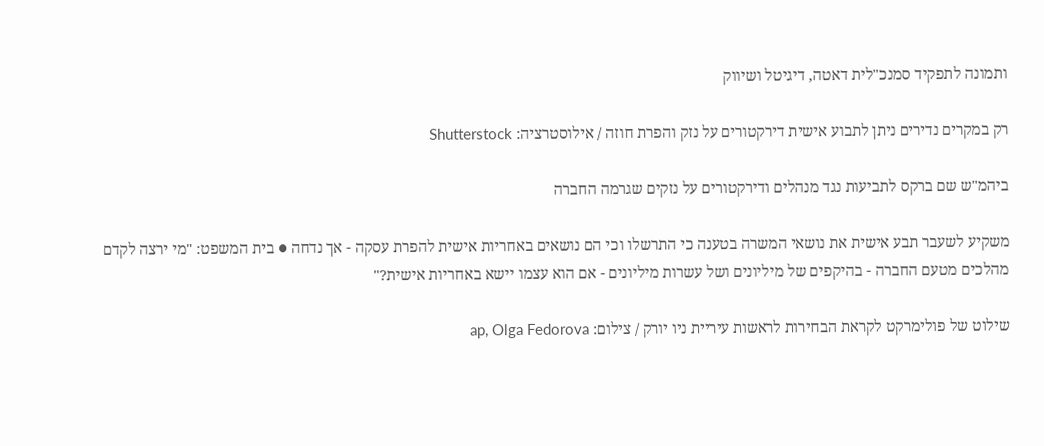ותמונה לתפקיד סמנכ"לית דאטה, דיגיטל ושיווק

רק במקרים נדירים ניתן לתבוע אישית דירקטורים על נזק והפרת חוזה / אילוסטרציה: Shutterstock

ביהמ"ש שם ברקס לתביעות נגד מנהלים ודירקטורים על נזקים שגרמה החברה

משקיע לשעבר תבע אישית את נושאי המשרה בטענה כי התרשלו וכי הם נושאים באחריות אישית להפרת עסקה - אך נדחה ● בית המשפט: "מי ירצה לקדם מהלכים מטעם החברה - בהיקפים של מיליונים ושל עשרות מיליונים - אם הוא עצמו יישא באחריות אישית?"

שילוט של פולימרקט לקראת הבחירות לראשות עיריית ניו יורק / צילום: ap, Olga Fedorova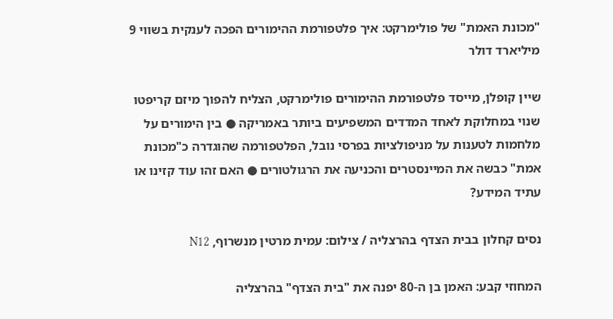"מכונת האמת" של פולימרקט: איך פלטפורמת ההימורים הפכה לענקית בשווי 9 מיליארד דולר

שיין קופלן, מייסד פלטפורמת ההימורים פולימרקט, הצליח להפוך מיזם קריפטו שנוי במחלוקת לאחד המדדים המשפיעים ביותר באמריקה ● בין הימורים על מלחמות לטענות על מניפולציות בפרסי נובל, הפלטפורמה שהוגדרה כ"מכונת אמת" כבשה את המיינסטרים והכניעה את הרגולטורים ● האם זהו עוד קזינו או עתיד המידע?

נסים קחלון בבית הצדף בהרצליה / צילום: עמית מרטין מנשרוף, N12

המחוזי קבע: האמן בן ה-80 יפנה את "בית הצדף" בהרצליה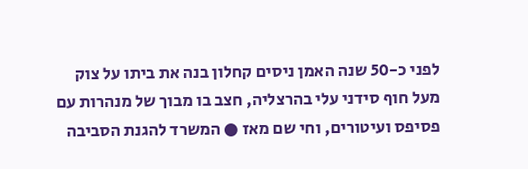לפני כ-50 שנה האמן ניסים קחלון בנה את ביתו על צוק מעל חוף סידני עלי בהרצליה, חצב בו מבוך של מנהרות עם פסיפס ועיטורים, וחי שם מאז ● המשרד להגנת הסביבה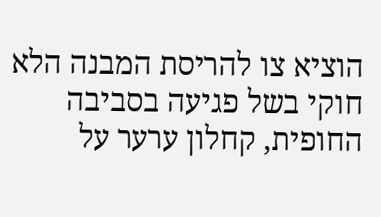הוציא צו להריסת המבנה הלא חוקי בשל פגיעה בסביבה החופית, קחלון ערער על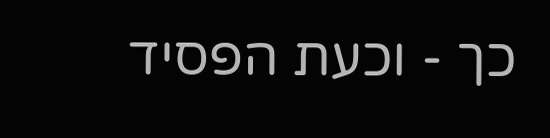כך - וכעת הפסיד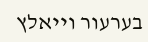בערעור וייאלץ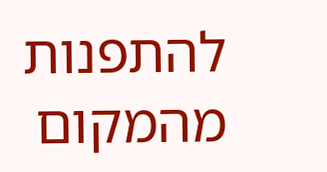להתפנות מהמקום